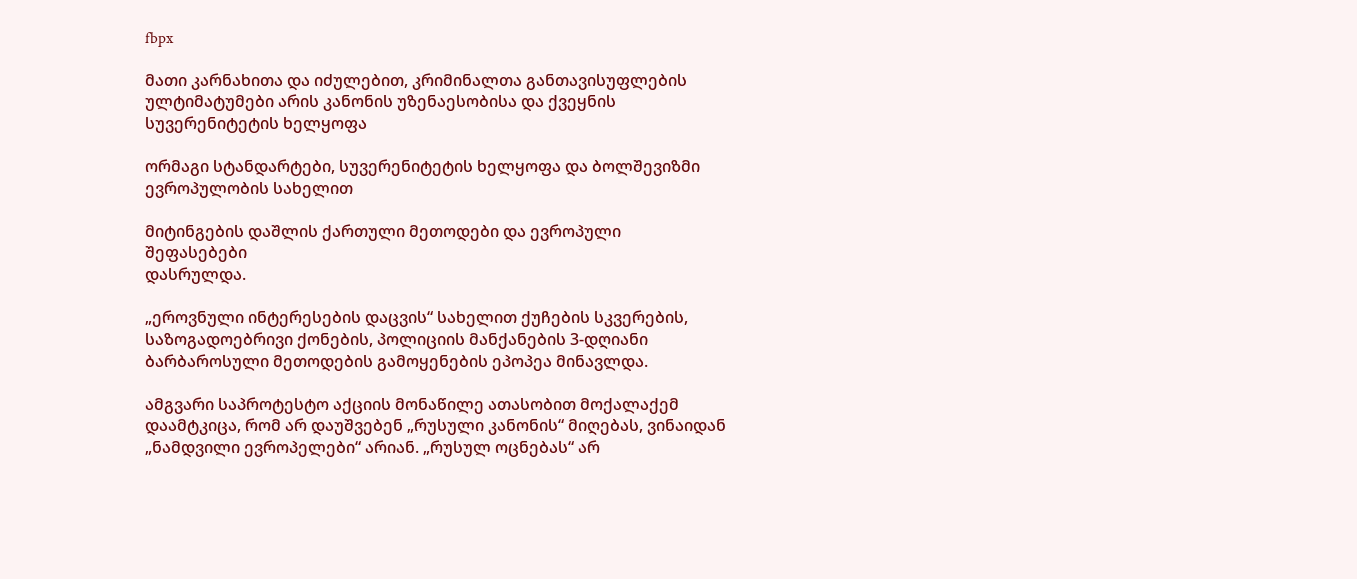fbpx

მათი კარნახითა და იძულებით, კრიმინალთა განთავისუფლების ულტიმატუმები არის კანონის უზენაესობისა და ქვეყნის სუვერენიტეტის ხელყოფა

ორმაგი სტანდარტები, სუვერენიტეტის ხელყოფა და ბოლშევიზმი ევროპულობის სახელით

მიტინგების დაშლის ქართული მეთოდები და ევროპული შეფასებები
დასრულდა.

„ეროვნული ინტერესების დაცვის“ სახელით ქუჩების სკვერების, საზოგადოებრივი ქონების, პოლიციის მანქანების 3-დღიანი ბარბაროსული მეთოდების გამოყენების ეპოპეა მინავლდა.

ამგვარი საპროტესტო აქციის მონაწილე ათასობით მოქალაქემ დაამტკიცა, რომ არ დაუშვებენ „რუსული კანონის“ მიღებას, ვინაიდან „ნამდვილი ევროპელები“ არიან. „რუსულ ოცნებას“ არ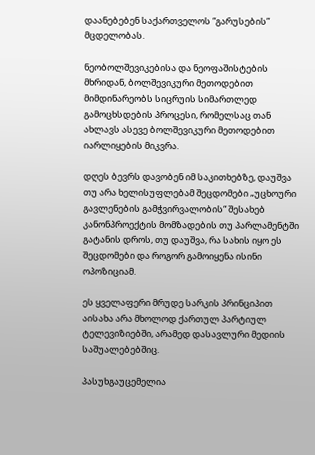დაანებებენ საქართველოს “გარუსების” მცდელობას.

ნეობოლშევიკებისა და ნეოფაშისტების მხრიდან, ბოლშევიკური მეთოდებით მიმდინარეობს სიცრუის სიმართლედ გამოცხსდების პროცესი, რომელსაც თან ახლავს ასევე ბოლშევიკური მეთოდებით იარლიყების მიკვრა.

დღეს ბევრს დავობენ იმ საკითხებზე, დაუშვა თუ არა ხელისუფლებამ შეცდომები „უცხოური გავლენების გამჭვირვალობის“ შესახებ კანონპროექტის მომზადების თუ პარლამენტში გატანის დროს, თუ დაუშვა, რა სახის იყო ეს შეცდომები და როგორ გამოიყენა ისინი ოპოზიციამ.

ეს ყველაფერი მრუდე სარკის პრინციპით აისახა არა მხოლოდ ქართულ პარტიულ ტელევიზიებში, არამედ დასავლური მედიის საშუალებებშიც.

პასუხგაუცემელია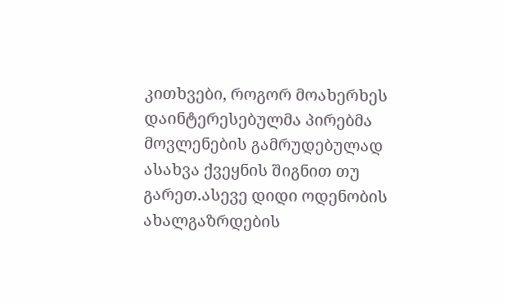კითხვები, როგორ მოახერხეს დაინტერესებულმა პირებმა მოვლენების გამრუდებულად ასახვა ქვეყნის შიგნით თუ გარეთ.ასევე დიდი ოდენობის ახალგაზრდების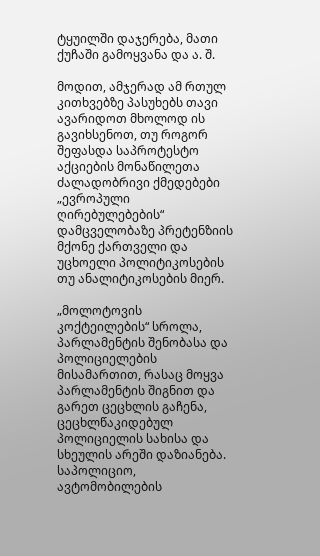ტყუილში დაჯერება, მათი ქუჩაში გამოყვანა და ა. შ.

მოდით, ამჯერად ამ რთულ კითხვებზე პასუხებს თავი ავარიდოთ მხოლოდ ის გავიხსენოთ, თუ როგორ შეფასდა საპროტესტო აქციების მონაწილეთა ძალადობრივი ქმედებები „ევროპული ღირებულებების“ დამცველობაზე პრეტენზიის მქონე ქართველი და უცხოელი პოლიტიკოსების თუ ანალიტიკოსების მიერ.

„მოლოტოვის კოქტეილების“ სროლა, პარლამენტის შენობასა და პოლიციელების მისამართით, რასაც მოყვა პარლამენტის შიგნით და გარეთ ცეცხლის გაჩენა, ცეცხლწაკიდებულ პოლიციელის სახისა და სხეულის არეში დაზიანება. საპოლიციო, ავტომობილების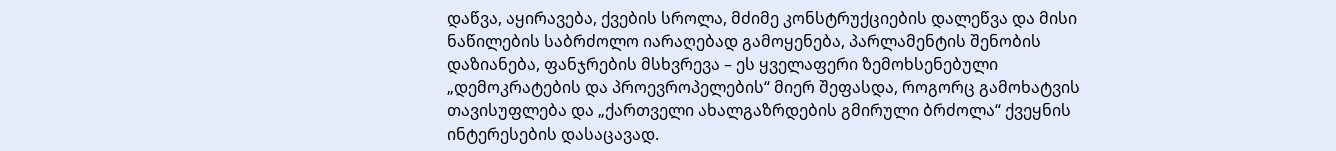დაწვა, აყირავება, ქვების სროლა, მძიმე კონსტრუქციების დალეწვა და მისი ნაწილების საბრძოლო იარაღებად გამოყენება, პარლამენტის შენობის დაზიანება, ფანჯრების მსხვრევა – ეს ყველაფერი ზემოხსენებული „დემოკრატების და პროევროპელების“ მიერ შეფასდა, როგორც გამოხატვის თავისუფლება და „ქართველი ახალგაზრდების გმირული ბრძოლა“ ქვეყნის ინტერესების დასაცავად.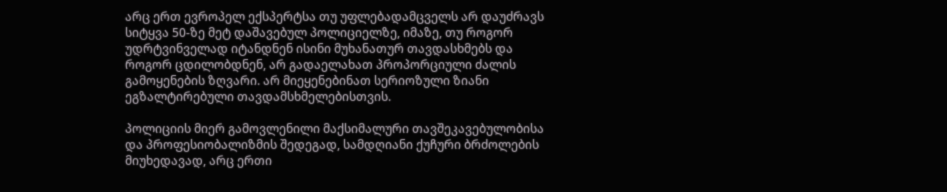არც ერთ ევროპელ ექსპერტსა თუ უფლებადამცველს არ დაუძრავს სიტყვა 50-ზე მეტ დაშავებულ პოლიციელზე, იმაზე, თუ როგორ უდრტვინველად იტანდნენ ისინი მუხანათურ თავდასხმებს და როგორ ცდილობდნენ, არ გადაელახათ პროპორციული ძალის გამოყენების ზღვარი. არ მიეყენებინათ სერიოზული ზიანი ეგზალტირებული თავდამსხმელებისთვის.

პოლიციის მიერ გამოვლენილი მაქსიმალური თავშეკავებულობისა და პროფესიობალიზმის შედეგად, სამდღიანი ქუჩური ბრძოლების მიუხედავად, არც ერთი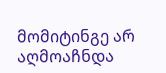მომიტინგე არ აღმოაჩნდა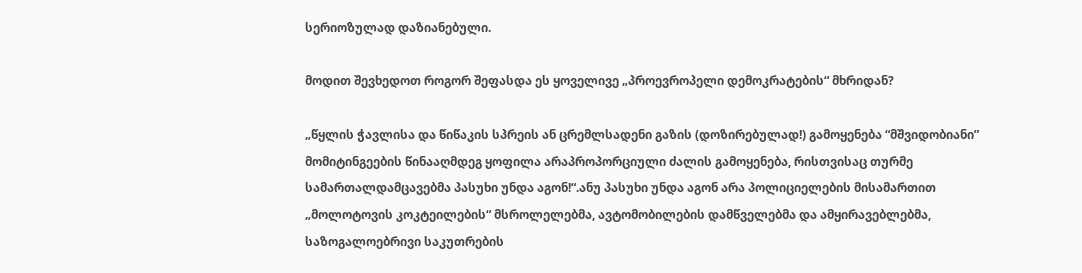სერიოზულად დაზიანებული.

მოდით შევხედოთ როგორ შეფასდა ეს ყოველივე „პროევროპელი დემოკრატების“ მხრიდან?

„წყლის ჭავლისა და წიწაკის სპრეის ან ცრემლსადენი გაზის (დოზირებულად!) გამოყენება “მშვიდობიანი” მომიტინგეების წინააღმდეგ ყოფილა არაპროპორციული ძალის გამოყენება, რისთვისაც თურმე სამართალდამცავებმა პასუხი უნდა აგონ!“.ანუ პასუხი უნდა აგონ არა პოლიციელების მისამართით „მოლოტოვის კოკტეილების“ მსროლელებმა, ავტომობილების დამწველებმა და ამყირავებლებმა, საზოგალოებრივი საკუთრების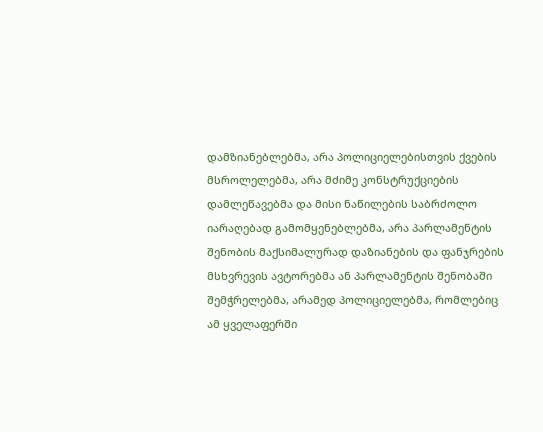დამზიანებლებმა, არა პოლიციელებისთვის ქვების მსროლელებმა, არა მძიმე კონსტრუქციების დამლეწავებმა და მისი ნაწილების საბრძოლო იარაღებად გამომყენებლებმა, არა პარლამენტის შენობის მაქსიმალურად დაზიანების და ფანჯრების მსხვრევის ავტორებმა ან პარლამენტის შენობაში შემჭრელებმა, არამედ პოლიციელებმა, რომლებიც ამ ყველაფერში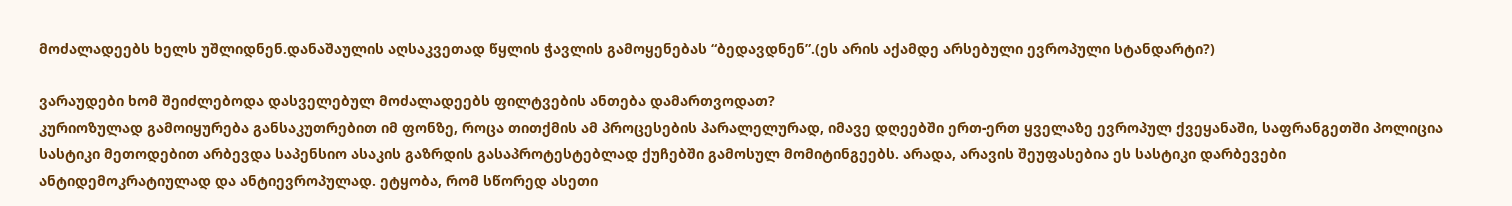მოძალადეებს ხელს უშლიდნენ.დანაშაულის აღსაკვეთად წყლის ჭავლის გამოყენებას “ბედავდნენ”.(ეს არის აქამდე არსებული ევროპული სტანდარტი?)

ვარაუდები ხომ შეიძლებოდა დასველებულ მოძალადეებს ფილტვების ანთება დამართვოდათ?
კურიოზულად გამოიყურება განსაკუთრებით იმ ფონზე, როცა თითქმის ამ პროცესების პარალელურად, იმავე დღეებში ერთ-ერთ ყველაზე ევროპულ ქვეყანაში, საფრანგეთში პოლიცია სასტიკი მეთოდებით არბევდა საპენსიო ასაკის გაზრდის გასაპროტესტებლად ქუჩებში გამოსულ მომიტინგეებს. არადა, არავის შეუფასებია ეს სასტიკი დარბევები ანტიდემოკრატიულად და ანტიევროპულად. ეტყობა, რომ სწორედ ასეთი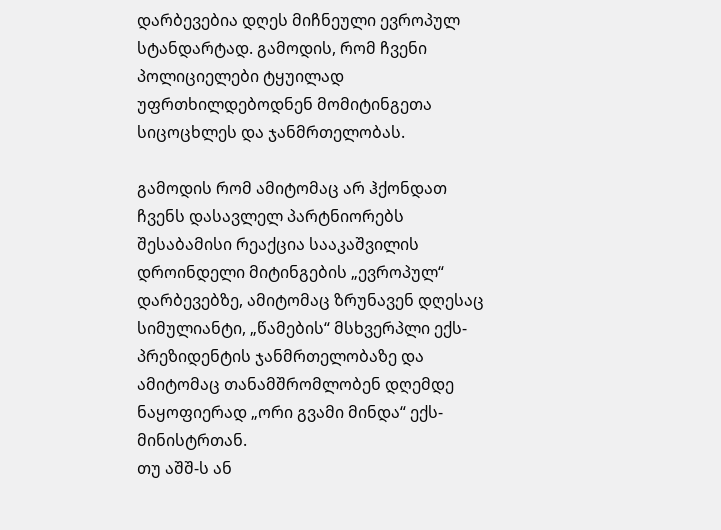დარბევებია დღეს მიჩნეული ევროპულ სტანდარტად. გამოდის, რომ ჩვენი პოლიციელები ტყუილად უფრთხილდებოდნენ მომიტინგეთა სიცოცხლეს და ჯანმრთელობას.

გამოდის რომ ამიტომაც არ ჰქონდათ ჩვენს დასავლელ პარტნიორებს შესაბამისი რეაქცია სააკაშვილის დროინდელი მიტინგების „ევროპულ“ დარბევებზე, ამიტომაც ზრუნავენ დღესაც სიმულიანტი, „წამების“ მსხვერპლი ექს-პრეზიდენტის ჯანმრთელობაზე და ამიტომაც თანამშრომლობენ დღემდე ნაყოფიერად „ორი გვამი მინდა“ ექს-მინისტრთან.
თუ აშშ-ს ან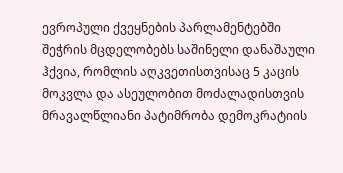ევროპული ქვეყნების პარლამენტებში შეჭრის მცდელობებს საშინელი დანაშაული ჰქვია, რომლის აღკვეთისთვისაც 5 კაცის მოკვლა და ასეულობით მოძალადისთვის მრავალწლიანი პატიმრობა დემოკრატიის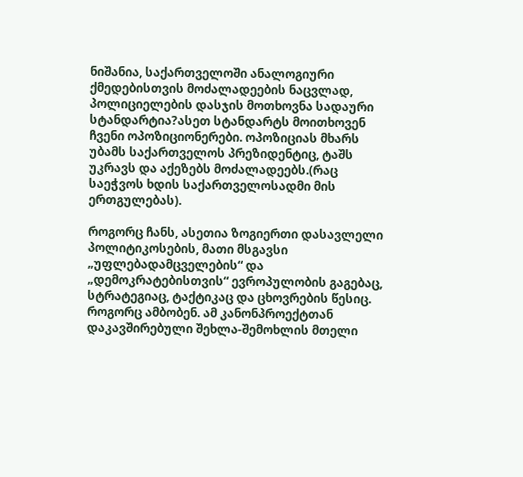ნიშანია, საქართველოში ანალოგიური ქმედებისთვის მოძალადეების ნაცვლად, პოლიციელების დასჯის მოთხოვნა სადაური სტანდარტია?ასეთ სტანდარტს მოითხოვენ ჩვენი ოპოზიციონერები. ოპოზიციას მხარს უბამს საქართველოს პრეზიდენტიც, ტაშს უკრავს და აქეზებს მოძალადეებს.(რაც საეჭვოს ხდის საქართველოსადმი მის ერთგულებას).

როგორც ჩანს, ასეთია ზოგიერთი დასავლელი პოლიტიკოსების, მათი მსგავსი „უფლებადამცველების“ და „დემოკრატებისთვის“ ევროპულობის გაგებაც, სტრატეგიაც, ტაქტიკაც და ცხოვრების წესიც. როგორც ამბობენ. ამ კანონპროექტთან დაკავშირებული შეხლა-შემოხლის მთელი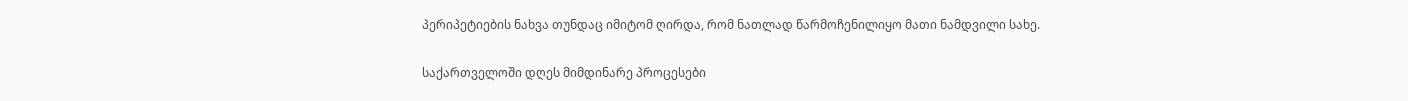პერიპეტიების ნახვა თუნდაც იმიტომ ღირდა, რომ ნათლად წარმოჩენილიყო მათი ნამდვილი სახე.

საქართველოში დღეს მიმდინარე პროცესები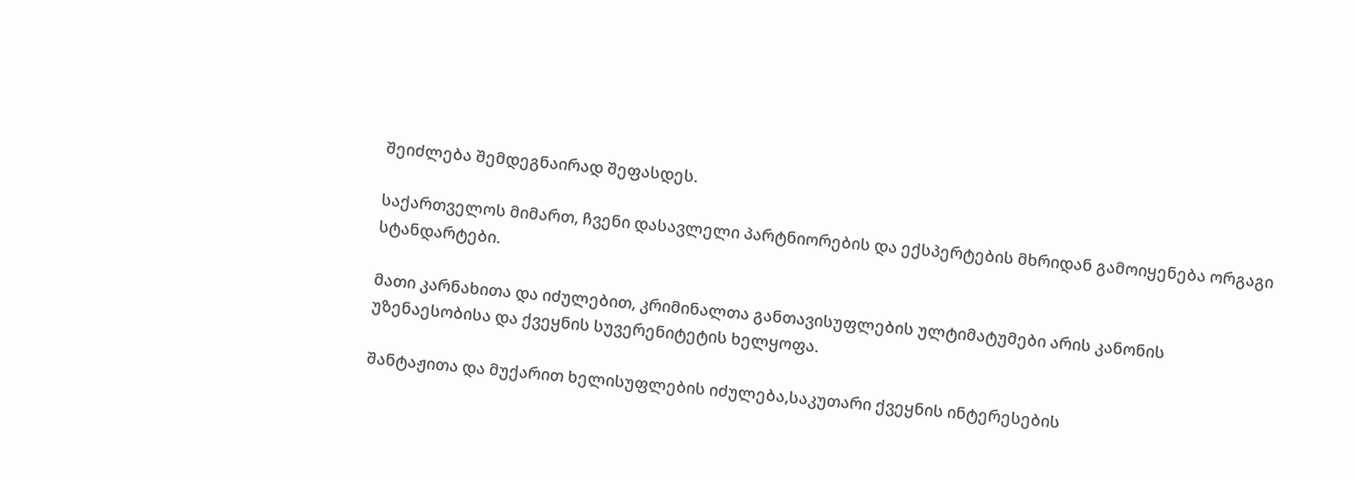შეიძლება შემდეგნაირად შეფასდეს.

საქართველოს მიმართ, ჩვენი დასავლელი პარტნიორების და ექსპერტების მხრიდან გამოიყენება ორგაგი სტანდარტები.

მათი კარნახითა და იძულებით, კრიმინალთა განთავისუფლების ულტიმატუმები არის კანონის უზენაესობისა და ქვეყნის სუვერენიტეტის ხელყოფა.

შანტაჟითა და მუქარით ხელისუფლების იძულება,საკუთარი ქვეყნის ინტერესების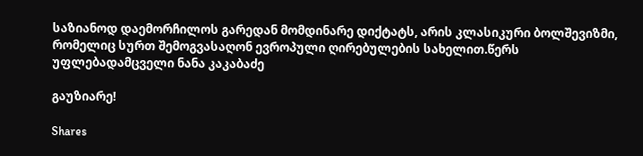საზიანოდ დაემორჩილოს გარედან მომდინარე დიქტატს, არის კლასიკური ბოლშევიზმი, რომელიც სურთ შემოგვასაღონ ევროპული ღირებულების სახელით.წერს უფლებადამცველი ნანა კაკაბაძე

გაუზიარე!

Shares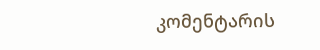კომენტარის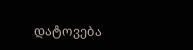დატოვება